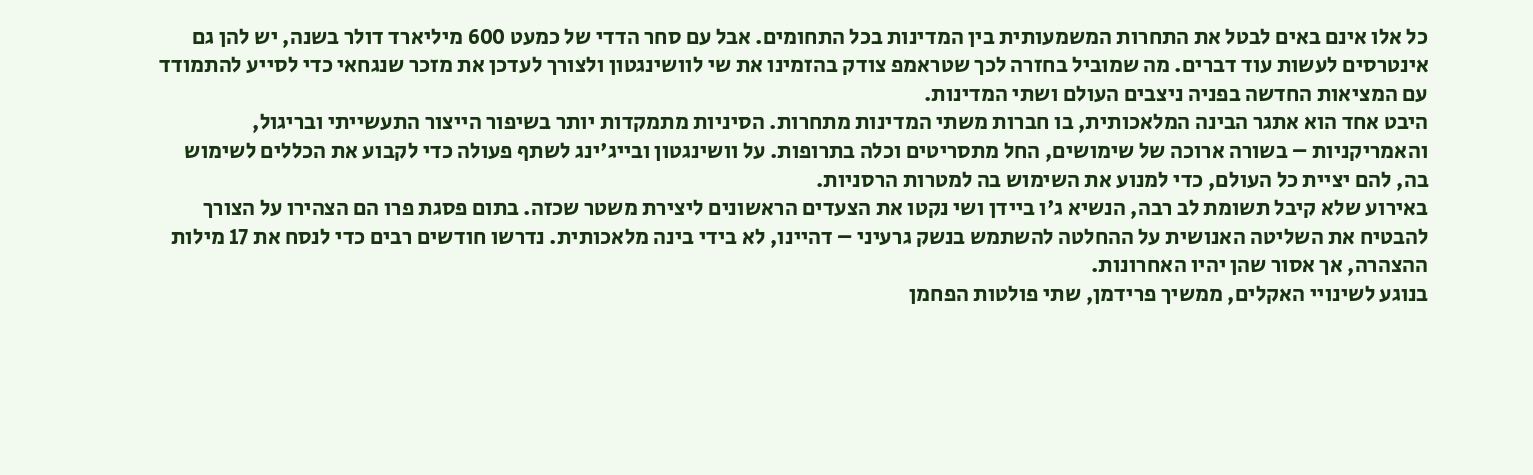כל אלו אינם באים לבטל את התחרות המשמעותית בין המדינות בכל התחומים. אבל עם סחר הדדי של כמעט 600 מיליארד דולר בשנה, יש להן גם אינטרסים לעשות עוד דברים. מה שמוביל בחזרה לכך שטראמפ צודק בהזמינו את שי לוושינגטון ולצורך לעדכן את מזכר שנגחאי כדי לסייע להתמודד עם המציאות החדשה בפניה ניצבים העולם ושתי המדינות.
היבט אחד הוא אתגר הבינה המלאכותית, בו חברות משתי המדינות מתחרות. הסיניות מתמקדות יותר בשיפור הייצור התעשייתי ובריגול, והאמריקניות – בשורה ארוכה של שימושים, החל מתסריטים וכלה בתרופות. על וושינגטון ובייג'ינג לשתף פעולה כדי לקבוע את הכללים לשימוש בה, להם יציית כל העולם, כדי למנוע את השימוש בה למטרות הרסניות.
באירוע שלא קיבל תשומת לב רבה, הנשיא ג'ו ביידן ושי נקטו את הצעדים הראשונים ליצירת משטר שכזה. בתום פסגת פרו הם הצהירו על הצורך להבטיח את השליטה האנושית על ההחלטה להשתמש בנשק גרעיני – דהיינו, לא בידי בינה מלאכותית. נדרשו חודשים רבים כדי לנסח את 17 מילות ההצהרה, אך אסור שהן יהיו האחרונות.
בנוגע לשינויי האקלים, ממשיך פרידמן, שתי פולטות הפחמן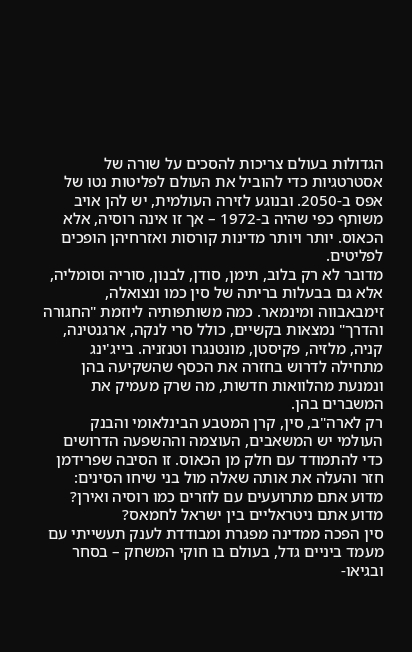הגדולות בעולם צריכות להסכים על שורה של אסטרטגיות כדי להוביל את העולם לפליטות נטו של אפס ב-2050. ובנוגע לזירה העולמית, יש להן אויב משותף כפי שהיה ב-1972 – אך זו אינה רוסיה, אלא הכאוס. יותר ויותר מדינות קורסות ואזרחיהן הופכים לפליטים.
מדובר לא רק בלוב, תימן, סודן, לבנון, סוריה וסומליה, אלא גם בבעלות בריתה של סין כמו ונצואלה, זימבאבווה ומינמאר. כמה משותפותיה ליוזמת "החגורה והדרך" נמצאות בקשיים, כולל סרי לנקה, ארגנטינה, קניה, מלזיה, פקיסטן, מונטנגרו וטנזניה. בייג'ינג מתחילה לדרוש בחזרה את הכסף שהשקיעה בהן ונמנעת מהלוואות חדשות, מה שרק מעמיק את המשברים בהן.
רק לארה"ב, סין, קרן המטבע הבינלאומי והבנק העולמי יש המשאבים, העוצמה וההשפעה הדרושים כדי להתמודד עם חלק מן הכאוס. זו הסיבה שפרידמן חזר והעלה את אותה שאלה מול בני שיחו הסינים: מדוע אתם מתרועעים עם לוזרים כמו רוסיה ואירן? מדוע אתם ניטראליים בין ישראל לחמאס?
סין הפכה ממדינה מפגרת ומבודדת לענק תעשייתי עם מעמד ביניים גדל, בעולם בו חוקי המשחק – בסחר ובגיאו-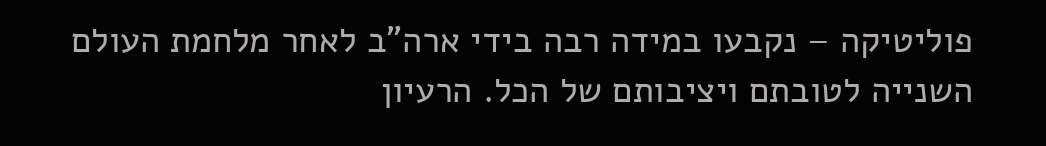פוליטיקה – נקבעו במידה רבה בידי ארה"ב לאחר מלחמת העולם השנייה לטובתם ויציבותם של הכל. הרעיון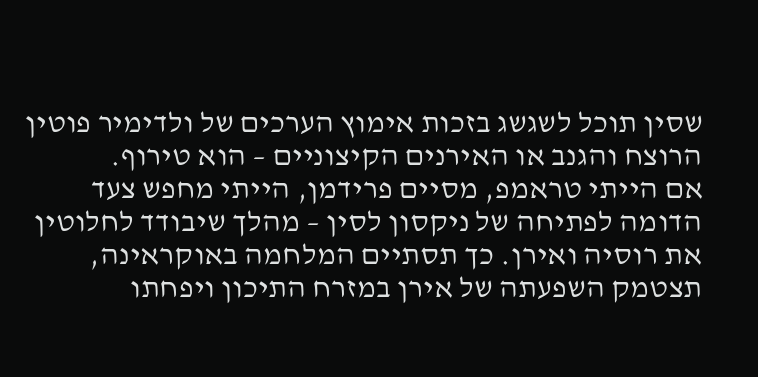שסין תוכל לשגשג בזכות אימוץ הערכים של ולדימיר פוטין הרוצח והגנב או האירנים הקיצוניים – הוא טירוף.
אם הייתי טראמפ, מסיים פרידמן, הייתי מחפש צעד הדומה לפתיחה של ניקסון לסין – מהלך שיבודד לחלוטין את רוסיה ואירן. כך תסתיים המלחמה באוקראינה, תצטמק השפעתה של אירן במזרח התיכון ויפחתו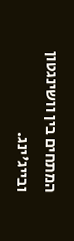המתחים בין וושינגטון ובייג'ינג.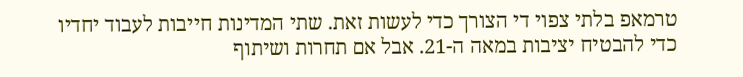טרמאפ בלתי צפוי די הצורך כדי לעשות זאת. שתי המדינות חייבות לעבוד יחדיו כדי להבטיח יציבות במאה ה-21. אבל אם תחרות ושיתוף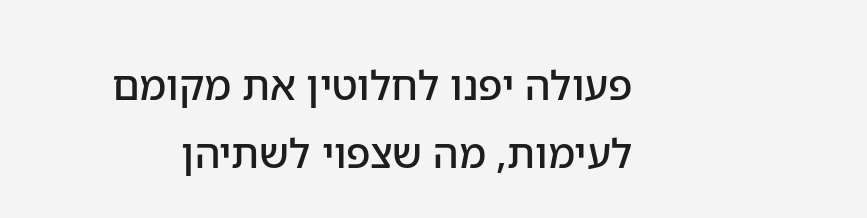פעולה יפנו לחלוטין את מקומם לעימות, מה שצפוי לשתיהן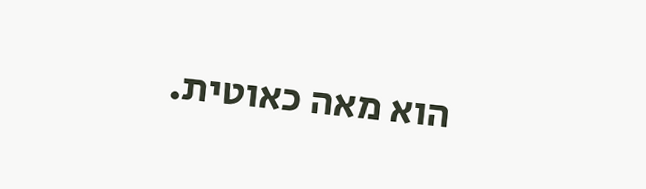הוא מאה כאוטית.